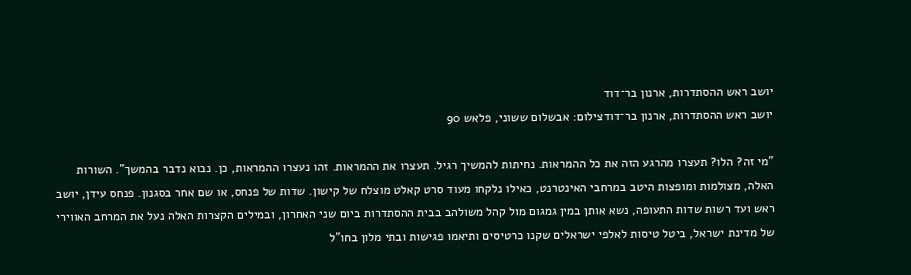יושב ראש ההסתדרות, ארנון בר־דוד
יושב ראש ההסתדרות, ארנון בר־דודצילום: אבשלום ששוני, פלאש 90

"מי זה? הלו? תעצרו מהרגע הזה את כל ההמראות. נחיתות להמשיך רגיל. תעצרו את ההמראות. זהו נעצרו ההמראות, כן. נבוא נדבר בהמשך". השורות האלה, מצולמות ומופצות היטב במרחבי האינטרנט, כאילו נלקחו מעוד סרט קאלט מוצלח של קישון. שדות של פנחס, או שם אחר בסגנון. פנחס עידן, יושב ראש ועד רשות שדות התעופה, נשא אותן במין גמגום מול קהל משולהב בבית ההסתדרות ביום שני האחרון, ובמילים הקצרות האלה נעל את המרחב האווירי של מדינת ישראל, ביטל טיסות לאלפי ישראלים שקנו כרטיסים ותיאמו פגישות ובתי מלון בחו"ל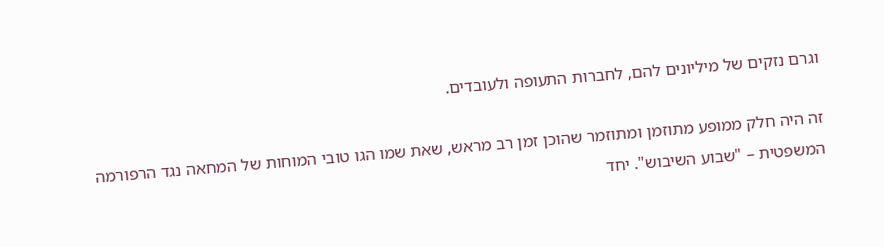וגרם נזקים של מיליונים להם, לחברות התעופה ולעובדים.

זה היה חלק ממופע מתוזמן ומתוזמר שהוכן זמן רב מראש, שאת שמו הגו טובי המוחות של המחאה נגד הרפורמה המשפטית – "שבוע השיבוש". יחד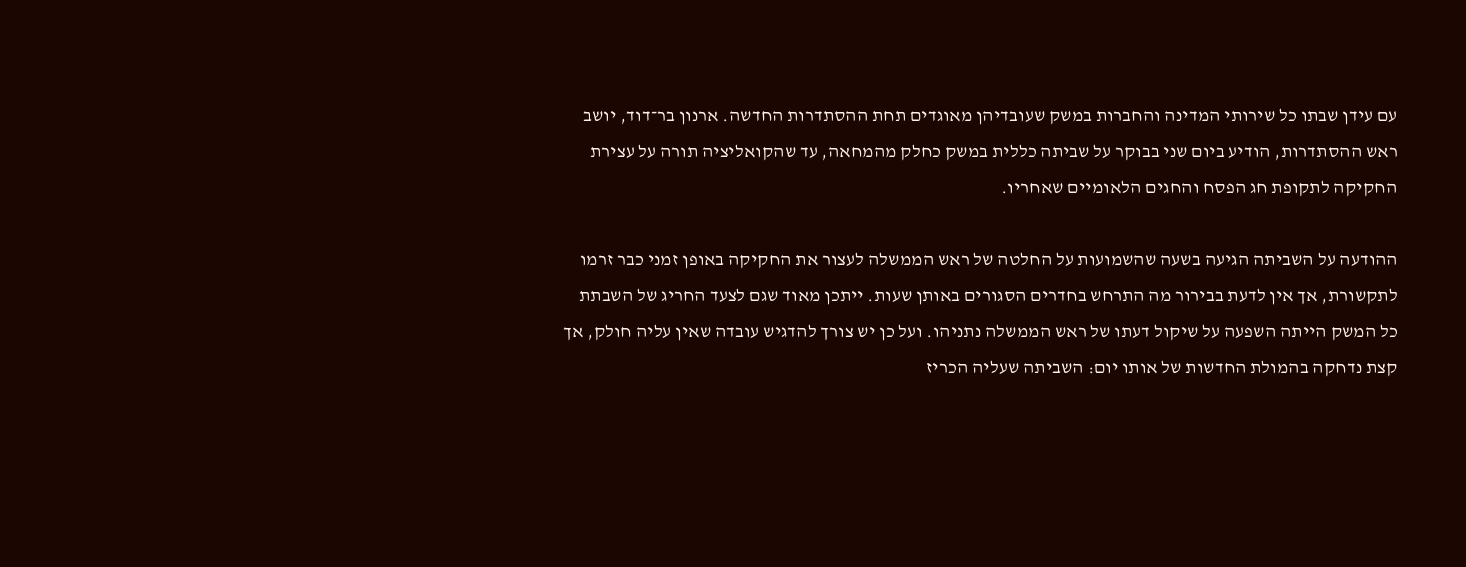עם עידן שבתו כל שירותי המדינה והחברות במשק שעובדיהן מאוגדים תחת ההסתדרות החדשה. ארנון בר־דוד, יושב ראש ההסתדרות, הודיע ביום שני בבוקר על שביתה כללית במשק כחלק מהמחאה, עד שהקואליציה תורה על עצירת החקיקה לתקופת חג הפסח והחגים הלאומיים שאחריו.

ההודעה על השביתה הגיעה בשעה שהשמועות על החלטה של ראש הממשלה לעצור את החקיקה באופן זמני כבר זרמו לתקשורת, אך אין לדעת בבירור מה התרחש בחדרים הסגורים באותן שעות. ייתכן מאוד שגם לצעד החריג של השבתת כל המשק הייתה השפעה על שיקול דעתו של ראש הממשלה נתניהו. ועל כן יש צורך להדגיש עובדה שאין עליה חולק, אך קצת נדחקה בהמולת החדשות של אותו יום: השביתה שעליה הכריז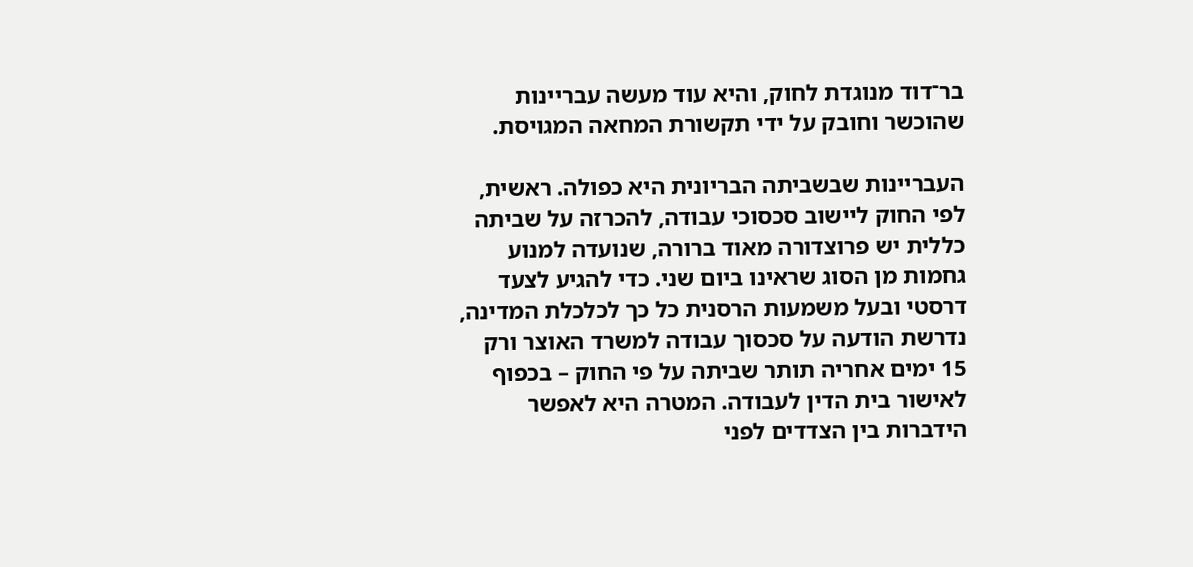בר־דוד מנוגדת לחוק, והיא עוד מעשה עבריינות שהוכשר וחובק על ידי תקשורת המחאה המגויסת.

העבריינות שבשביתה הבריונית היא כפולה. ראשית, לפי החוק ליישוב סכסוכי עבודה, להכרזה על שביתה כללית יש פרוצדורה מאוד ברורה, שנועדה למנוע גחמות מן הסוג שראינו ביום שני. כדי להגיע לצעד דרסטי ובעל משמעות הרסנית כל כך לכלכלת המדינה, נדרשת הודעה על סכסוך עבודה למשרד האוצר ורק 15 ימים אחריה תותר שביתה על פי החוק – בכפוף לאישור בית הדין לעבודה. המטרה היא לאפשר הידברות בין הצדדים לפני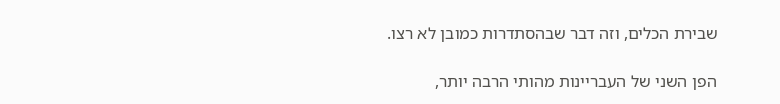שבירת הכלים, וזה דבר שבהסתדרות כמובן לא רצו.

הפן השני של העבריינות מהותי הרבה יותר,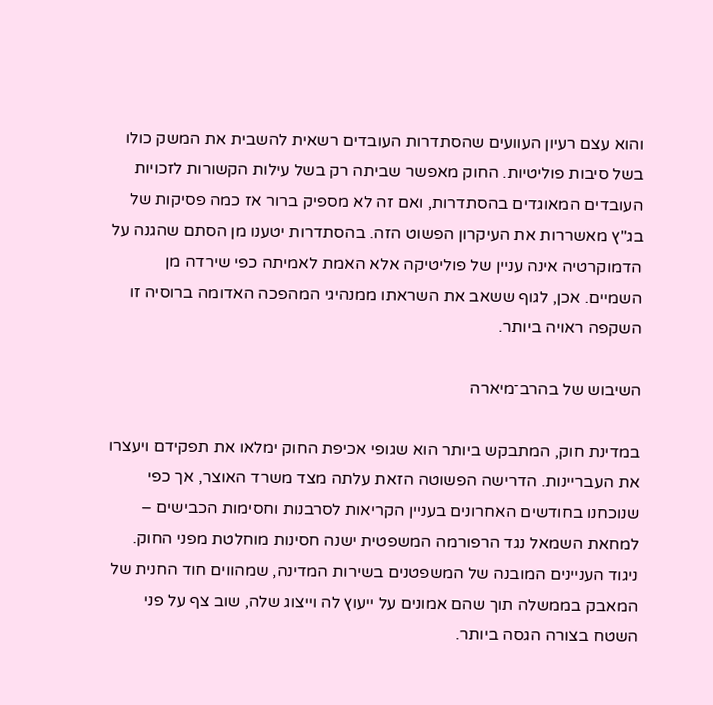והוא עצם רעיון העוועים שהסתדרות העובדים רשאית להשבית את המשק כולו בשל סיבות פוליטיות. החוק מאפשר שביתה רק בשל עילות הקשורות לזכויות העובדים המאוגדים בהסתדרות, ואם זה לא מספיק ברור אז כמה פסיקות של בג"ץ מאשררות את העיקרון הפשוט הזה. בהסתדרות יטענו מן הסתם שהגנה על הדמוקרטיה אינה עניין של פוליטיקה אלא האמת לאמיתה כפי שירדה מן השמיים. אכן, לגוף ששאב את השראתו ממנהיגי המהפכה האדומה ברוסיה זו השקפה ראויה ביותר.

השיבוש של בהרב־מיארה

במדינת חוק, המתבקש ביותר הוא שגופי אכיפת החוק ימלאו את תפקידם ויעצרו את העבריינות. הדרישה הפשוטה הזאת עלתה מצד משרד האוצר, אך כפי שנוכחנו בחודשים האחרונים בעניין הקריאות לסרבנות וחסימות הכבישים – למחאת השמאל נגד הרפורמה המשפטית ישנה חסינות מוחלטת מפני החוק. ניגוד העניינים המובנה של המשפטנים בשירות המדינה, שמהווים חוד החנית של המאבק בממשלה תוך שהם אמונים על ייעוץ לה וייצוג שלה, שוב צף על פני השטח בצורה הגסה ביותר.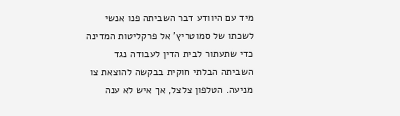מיד עם היוודע דבר השביתה פנו אנשי לשכתו של סמוטריץ' אל פרקליטות המדינה כדי שתעתור לבית הדין לעבודה נגד השביתה הבלתי חוקית בבקשה להוצאת צו מניעה. הטלפון צלצל, אך איש לא ענה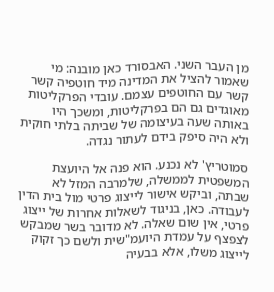מן העבר השני. האבסורד כאן מובנה: מי שאמור להציל את המדינה מיד חוטפיה קשר קשר עם החוטפים עצמם. עובדי הפרקליטות מאוגדים גם הם בפרקליטות, ומשכך היו באותה שעה בעיצומה של שביתה בלתי חוקית ולא היה סיפק בידם לעתור נגדה.

סמוטריץ' לא נכנע. הוא פנה אל היועצת המשפטית לממשלה, שלמרבה המזל לא שבתה, וביקש אישור לייצוג פרטי מול בית הדין לעבודה. כאן, בניגוד לשאלות אחרות של ייצוג פרטי, אין שום שאלה. לא מדובר בשר שמבקש לצפצף על עמדת היועמ"שית ולשם כך זקוק לייצוג משלו, אלא בבעיה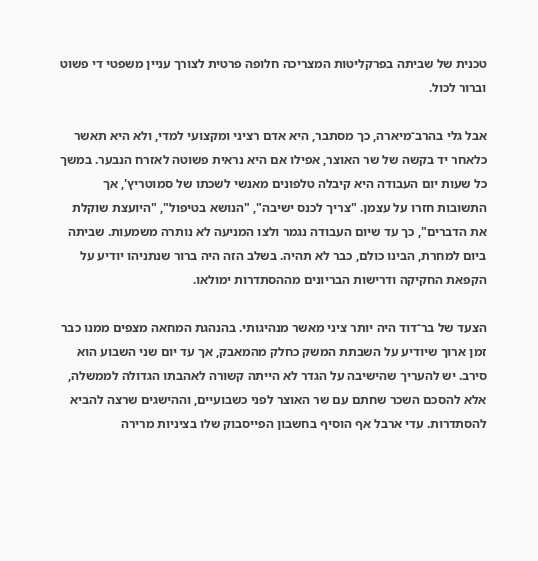טכנית של שביתה בפרקליטות המצריכה חלופה פרטית לצורך עניין משפטי די פשוט וברור לכול.

אבל גלי בהרב־מיארה, כך מסתבר, היא אדם רציני ומקצועי למדי, ולא היא תאשר כלאחר יד בקשה של שר האוצר, אפילו אם היא נראית פשוטה לאזרח הנבער. במשך כל שעות יום העבודה היא קיבלה טלפונים מאנשי לשכתו של סמוטריץ', אך התשובות חזרו על עצמן. "צריך לכנס ישיבה", "הנושא בטיפול", "היועצת שוקלת את הדברים", כך עד שיום העבודה נגמר ולצו המניעה לא נותרה משמעות. שביתה ביום למחרת, הבינו כולם, כבר לא תהיה. בשלב הזה היה ברור שנתניהו יודיע על הקפאת החקיקה ודרישות הבריונים מההסתדרות ימולאו.

הצעד של בר־דוד היה יותר ציני מאשר מנהיגותי. בהנהגת המחאה מצפים ממנו כבר זמן ארוך שיודיע על השבתת המשק כחלק מהמאבק, אך עד יום שני השבוע הוא סירב. יש להעריך שהישיבה על הגדר לא הייתה קשורה לאהבתו הגדולה לממשלה, אלא להסכם השכר שחתם עם שר האוצר לפני כשבועיים, וההישגים שרצה להביא להסתדרות. עדי ארבל אף הוסיף בחשבון הפייסבוק שלו בציניות מרירה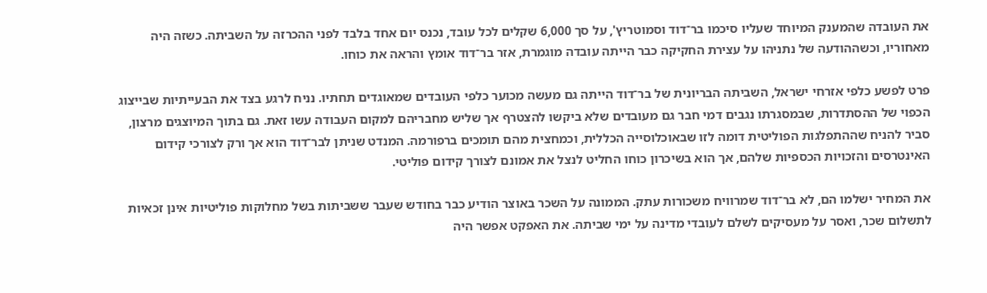את העובדה שהמענק המיוחד שעליו סיכמו בר־דוד וסמוטריץ', על סך 6,000 שקלים לכל עובד, נכנס יום אחד בלבד לפני ההכרזה על השביתה. כשזה היה מאחוריו, וכשההודעה של נתניהו על עצירת החקיקה כבר הייתה עובדה מוגמרת, אזר בר־דוד אומץ והראה את כוחו.

פרט לפשע כלפי אזרחי ישראל, השביתה הבריונית של בר־דוד הייתה גם מעשה מכוער כלפי העובדים שמאוגדים תחתיו. נניח לרגע בצד את הבעייתיות שבייצוג הכפוי של ההסתדרות, שבמסגרתו נגבים דמי חבר גם מעובדים שלא ביקשו להצטרף אך שליש מחבריהם למקום העבודה עשו זאת. גם בתוך המיוצגים מרצון, סביר להניח שההתפלגות הפוליטית דומה לזו שבאוכלוסייה הכללית, וכמחצית מהם תומכים ברפורמה. המנדט שניתן לבר־דוד הוא אך ורק לצורכי קידום האינטרסים והזכויות הכספיות שלהם, אך הוא בשיכרון כוחו החליט לנצל את אמונם לצורך קידום פוליטי.

את המחיר ישלמו הם, לא בר־דוד שמרוויח משכורות עתק. הממונה על השכר באוצר הודיע כבר בחודש שעבר ששביתות בשל מחלוקות פוליטיות אינן זכאיות לתשלום שכר, ואסר על מעסיקים לשלם לעובדי מדינה על ימי שביתה. את האפקט אפשר היה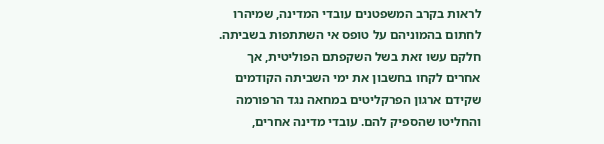לראות בקרב המשפטנים עובדי המדינה, שמיהרו לחתום בהמוניהם על טופס אי השתתפות בשביתה. חלקם עשו זאת בשל השקפתם הפוליטית, אך אחרים לקחו בחשבון את ימי השביתה הקודמים שקידם ארגון הפרקליטים במחאה נגד הרפורמה והחליטו שהספיק להם. עובדי מדינה אחרים,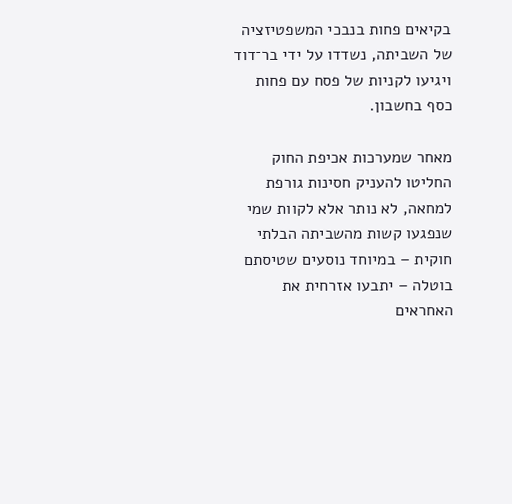בקיאים פחות בנבכי המשפטיזציה של השביתה, נשדדו על ידי בר־דוד ויגיעו לקניות של פסח עם פחות כסף בחשבון.

מאחר שמערכות אכיפת החוק החליטו להעניק חסינות גורפת למחאה, לא נותר אלא לקוות שמי שנפגעו קשות מהשביתה הבלתי חוקית – במיוחד נוסעים שטיסתם בוטלה – יתבעו אזרחית את האחראים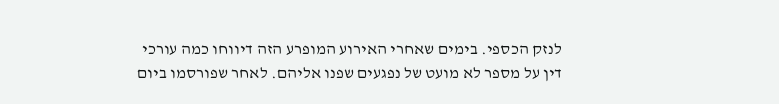לנזק הכספי. בימים שאחרי האירוע המופרע הזה דיווחו כמה עורכי דין על מספר לא מועט של נפגעים שפנו אליהם. לאחר שפורסמו ביום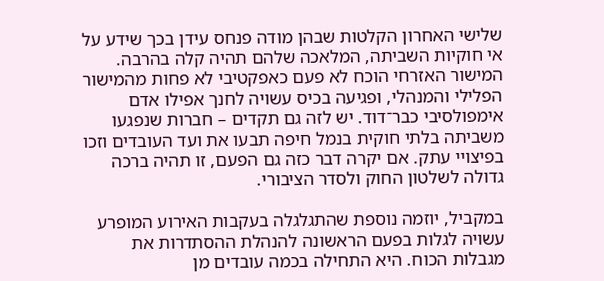שלישי האחרון הקלטות שבהן מודה פנחס עידן בכך שידע על אי חוקיות השביתה, המלאכה שלהם תהיה קלה בהרבה. המישור האזרחי הוכח לא פעם כאפקטיבי לא פחות מהמישור הפלילי והמנהלי, ופגיעה בכיס עשויה לחנך אפילו אדם אימפולסיבי כבר־דוד. יש לזה גם תקדים – חברות שנפגעו משביתה בלתי חוקית בנמל חיפה תבעו את ועד העובדים וזכו בפיצויי עתק. אם יקרה דבר כזה גם הפעם, זו תהיה ברכה גדולה לשלטון החוק ולסדר הציבורי.

במקביל, יוזמה נוספת שהתגלגלה בעקבות האירוע המופרע עשויה לגלות בפעם הראשונה להנהלת ההסתדרות את מגבלות הכוח. היא התחילה בכמה עובדים מן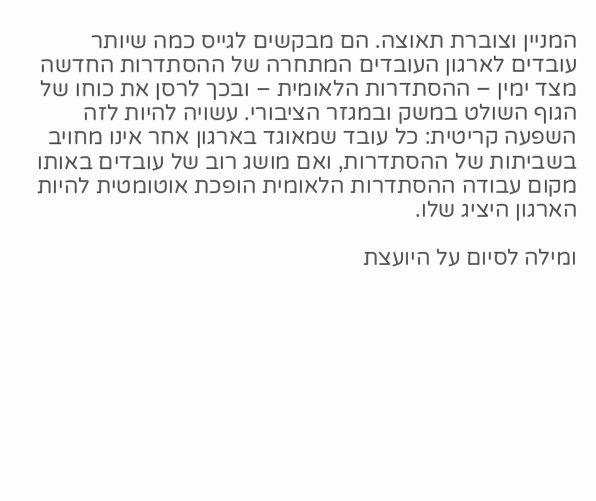המניין וצוברת תאוצה. הם מבקשים לגייס כמה שיותר עובדים לארגון העובדים המתחרה של ההסתדרות החדשה מצד ימין – ההסתדרות הלאומית – ובכך לרסן את כוחו של הגוף השולט במשק ובמגזר הציבורי. עשויה להיות לזה השפעה קריטית: כל עובד שמאוגד בארגון אחר אינו מחויב בשביתות של ההסתדרות, ואם מושג רוב של עובדים באותו מקום עבודה ההסתדרות הלאומית הופכת אוטומטית להיות הארגון היציג שלו.

ומילה לסיום על היועצת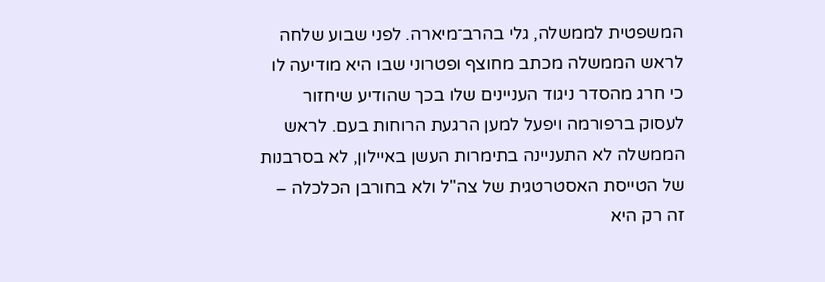המשפטית לממשלה, גלי בהרב־מיארה. לפני שבוע שלחה לראש הממשלה מכתב מחוצף ופטרוני שבו היא מודיעה לו כי חרג מהסדר ניגוד העניינים שלו בכך שהודיע שיחזור לעסוק ברפורמה ויפעל למען הרגעת הרוחות בעם. לראש הממשלה לא התעניינה בתימרות העשן באיילון, לא בסרבנות של הטייסת האסטרטגית של צה"ל ולא בחורבן הכלכלה – זה רק היא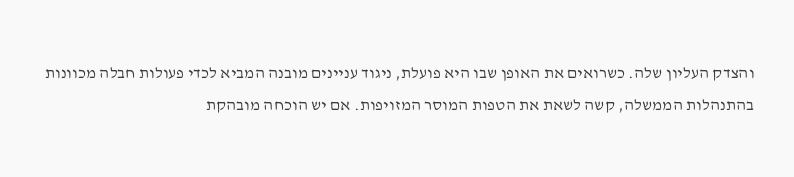והצדק העליון שלה. כשרואים את האופן שבו היא פועלת, ניגוד עניינים מובנה המביא לכדי פעולות חבלה מכוונות בהתנהלות הממשלה, קשה לשאת את הטפות המוסר המזויפות. אם יש הוכחה מובהקת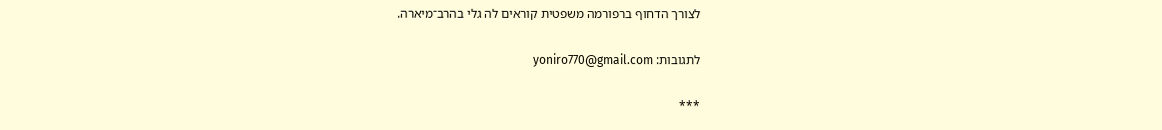לצורך הדחוף ברפורמה משפטית קוראים לה גלי בהרב־מיארה.

לתגובות: yoniro770@gmail.com

***